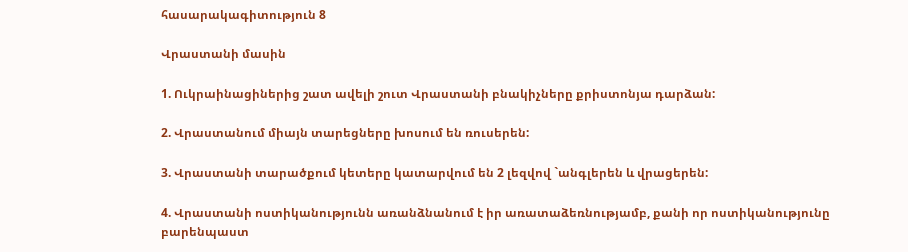հասարակագիտություն 8

Վրաստանի մասին

1. Ուկրաինացիներից շատ ավելի շուտ Վրաստանի բնակիչները քրիստոնյա դարձան:

2. Վրաստանում միայն տարեցները խոսում են ռուսերեն:

3. Վրաստանի տարածքում կետերը կատարվում են 2 լեզվով `անգլերեն և վրացերեն:

4. Վրաստանի ոստիկանությունն առանձնանում է իր առատաձեռնությամբ, քանի որ ոստիկանությունը բարենպաստ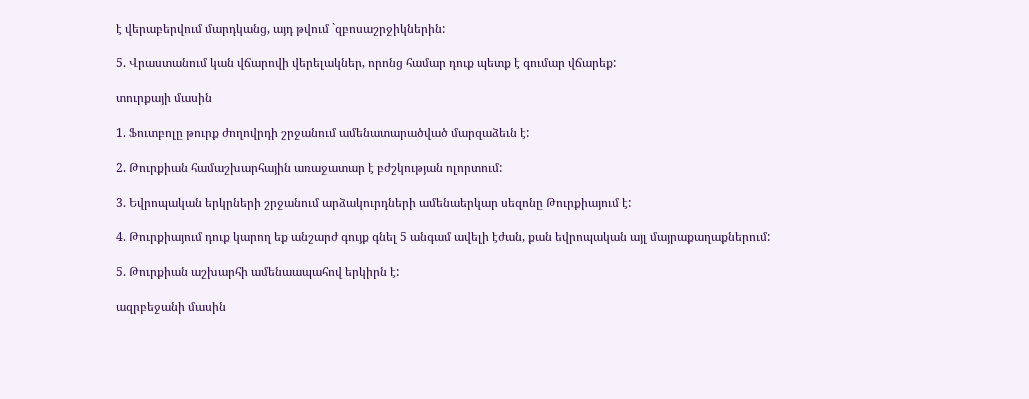է վերաբերվում մարդկանց, այդ թվում `զբոսաշրջիկներին:

5. Վրաստանում կան վճարովի վերելակներ, որոնց համար դուք պետք է գումար վճարեք:

տուրքայի մասին

1. Ֆուտբոլը թուրք ժողովրդի շրջանում ամենատարածված մարզաձեւն է:

2. Թուրքիան համաշխարհային առաջատար է բժշկության ոլորտում:

3. Եվրոպական երկրների շրջանում արձակուրդների ամենաերկար սեզոնը Թուրքիայում է:

4. Թուրքիայում դուք կարող եք անշարժ գույք գնել 5 անգամ ավելի էժան, քան եվրոպական այլ մայրաքաղաքներում:

5. Թուրքիան աշխարհի ամենաապահով երկիրն է:

ազրբեջանի մասին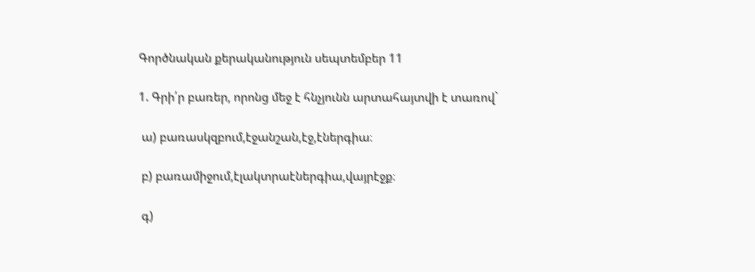Գործնական քերականություն սեպտեմբեր 11

1. Գրի՛ր բառեր, որոնց մեջ է հնչյունն արտահայտվի է տառով`

 ա) բառասկզբում,էջանշան,էջ,էներգիա։

 բ) բառամիջում,էլակտրաէներգիա,վայրէջք։

 գ)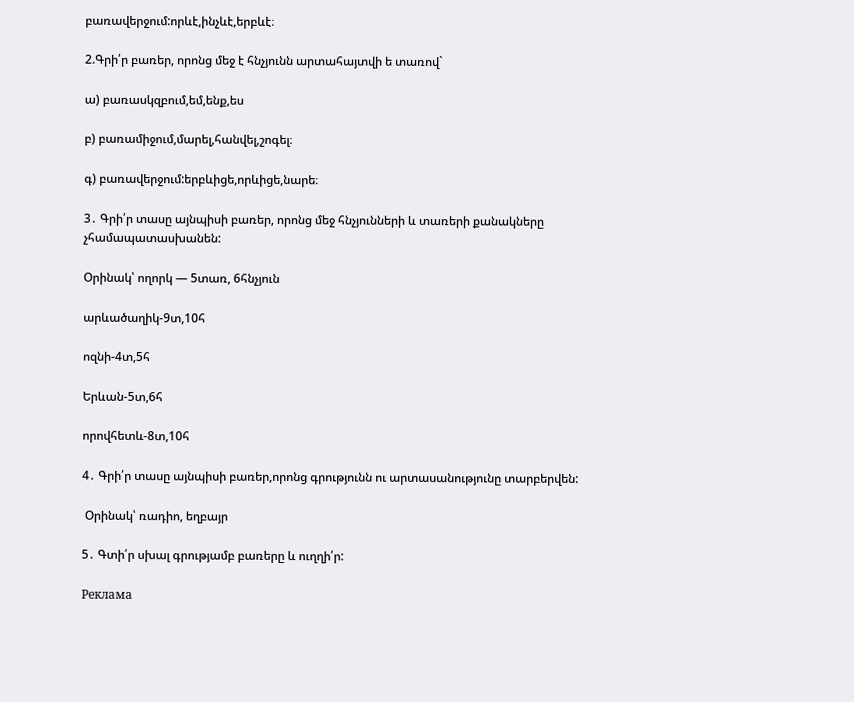բառավերջում:որևէ,ինչևէ,երբևէ։

2.Գրի՛ր բառեր, որոնց մեջ է հնչյունն արտահայտվի ե տառով`

ա) բառասկզբում,եմ,ենք,ես

բ) բառամիջում,մարել,հանվել,շոգել։

գ) բառավերջում:երբևիցե,որևիցե,նարե։

3․ Գրի՛ր տասը այնպիսի բառեր, որոնց մեջ հնչյունների և տառերի քանակները չհամապատասխանեն:

Օրինակ՝ ողորկ — 5տառ, 6հնչյուն

արևածաղիկ-9տ,10հ

ոզնի-4տ,5հ

Երևան-5տ,6հ

որովհետև-8տ,10հ

4․ Գրի՛ր տասը այնպիսի բառեր,որոնց գրությունն ու արտասանությունը տարբերվեն:

 Օրինակ՝ ռադիո, եղբայր

5․ Գտի՛ր սխալ գրությամբ բառերը և ուղղի՛ր:

Реклама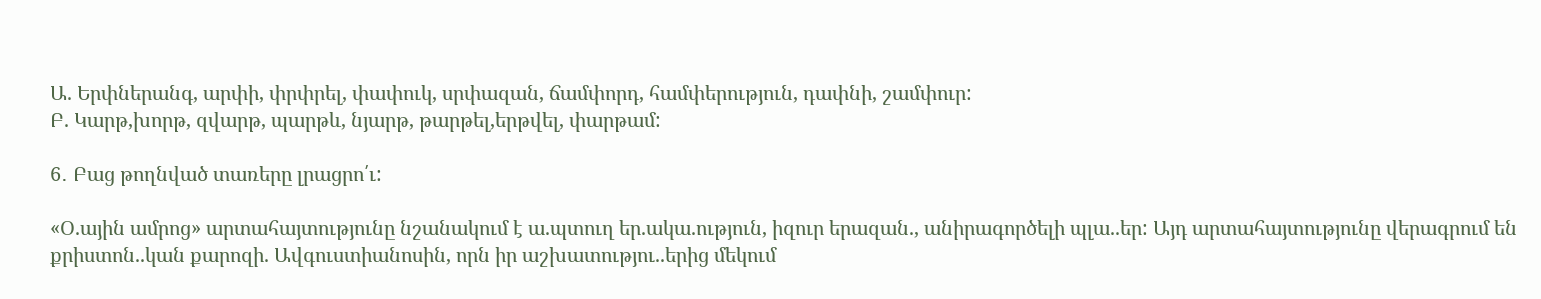Ա. Երփներանգ, արփի, փրփրել, փափուկ, սրփազան, ճամփորդ, համփերություն, դափնի, շամփուր:
Բ. Կարթ,խորթ, զվարթ, պարթև, նյարթ, թարթել,երթվել, փարթամ:

6․ Բաց թողնված տառերը լրացրո՛ւ:

«Օ.ային ամրոց» արտահայտությունը նշանակում է ա.պտուղ եր.ակա.ություն, իզուր երազան., անիրագործելի պլա..եր: Այդ արտահայտությունը վերագրում են քրիստոն..կան քարոզի. Ավգուստիանոսին, որն իր աշխատությու..երից մեկում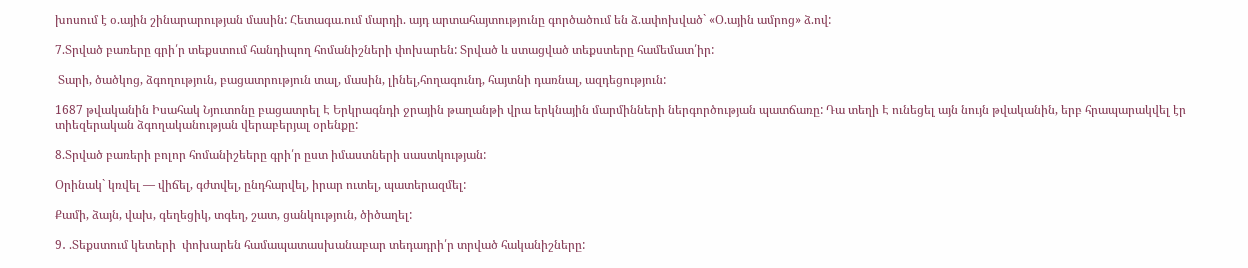խոսում է օ.ային շինարարության մասին: Հետագա.ում մարդի. այդ արտահայտությունը գործածում են ձ.ափոխված` «Օ.ային ամրոց» ձ.ով:

7.Տրված բառերը գրի՛ր տեքստում հանդիպող հոմանիշների փոխարեն: Տրված և ստացված տեքստերը համեմատ՛իր:

 Տարի, ծածկոց, ձգողություն, բացատրություն տալ, մասին, լինել,հողագունդ, հայտնի դառնալ, ազդեցություն:

1687 թվականին Իսահակ Նյուտոնը բացատրել Է Երկրագնդի ջրային թաղանթի վրա երկնային մարմինների ներգործության պատճառը: Դա տեղի Է ունեցել այն նույն թվականին, երբ հրապարակվել էր տիեզերական ձգողականության վերաբերյալ օրենքը:

8.Տրված բառերի բոլոր հոմանիշեերը գրի՛ր ըստ իմաստների սաստկության:

Օրինակ` կռվել — վիճել, գժտվել, ընդհարվել, իրար ուտել, պատերազմել:

Քամի, ձայն, վախ, գեղեցիկ, տգեղ, շատ, ցանկություն, ծիծաղել:

9․ .Տեքստում կետերի  փոխարեն համապատասխանաբար տեդադրի՛ր տրված հականիշները: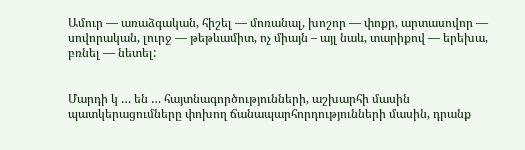Ամուր — առաձգական, հիշել — մոռանալ, խոշոր — փոքր, արտասովոր — սովորական, լուրջ — թեթևամիտ, ոչ միայն – այլ նաև, տարիքով — երեխա, բռնել — նետել:


Մարդի կ … են … հայտնագործությունների, աշխարհի մասին պատկերացումները փոխող ճանապարհորդությունների մասին, դրանք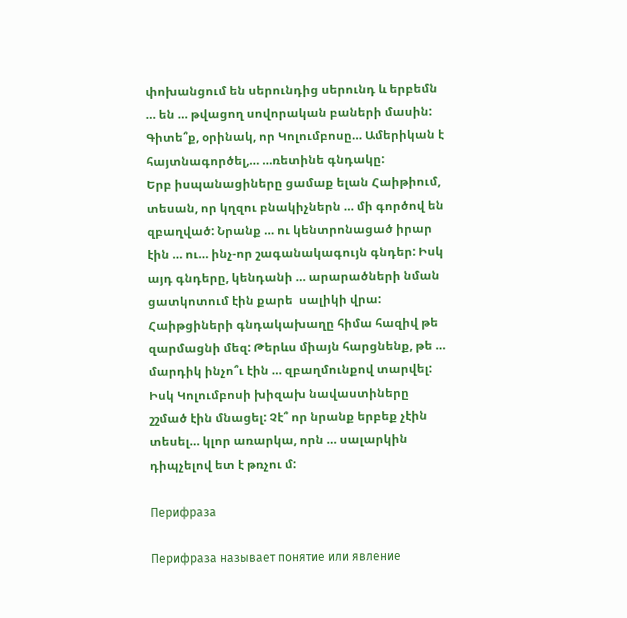փոխանցում են սերունդից սերունդ և երբեմն … են … թվացող սովորական բաների մասին: Գիտե՞ք, օրինակ, որ Կոլումբոսը… Ամերիկան է հայտնագործել,… …ռետինե գնդակը:
Երբ իսպանացիները ցամաք ելան Հաիթիում, տեսան, որ կղզու բնակիչներն … մի գործով են զբաղված: Նրանք … ու կենտրոնացած իրար էին … ու… ինչ-որ շագանակագույն գնդեր: Իսկ այդ գնդերը, կենդանի … արարածների նման ցատկոտում էին քարե  սալիկի վրա: Հաիթցիների գնդակախաղը հիմա հազիվ թե զարմացնի մեզ: Թերևս միայն հարցնենք, թե … մարդիկ ինչո՞ւ էին … զբաղմունքով տարվել: Իսկ Կոլումբոսի խիզախ նավաստիները շշմած էին մնացել: Չէ՞ որ նրանք երբեք չէին տեսել… կլոր առարկա, որն … սալարկին դիպչելով ետ է թռչու մ:

Перифраза

Перифраза называет понятие или явление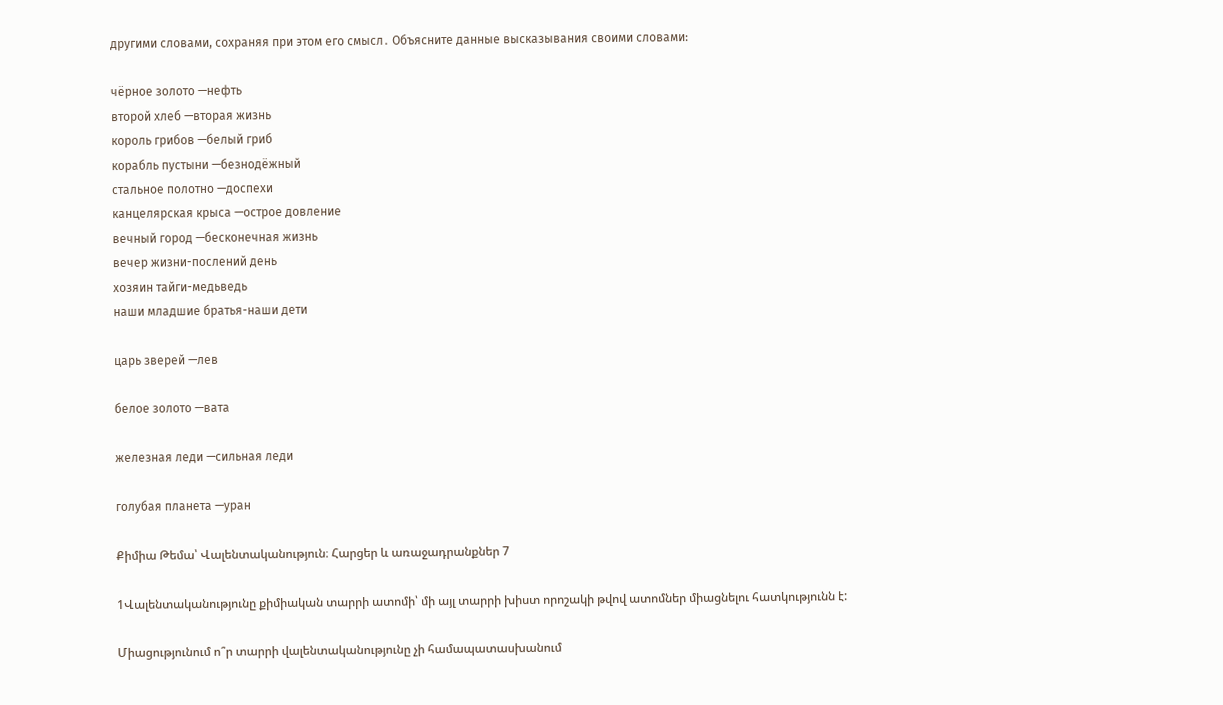другими словами, сохраняя при этом его смысл․ Объясните данные высказывания своими словами:

чёрное золото —нефть
второй хлеб —вторая жизнь
король грибов —белый гриб
корабль пустыни —безнодёжный
стальное полотно —доспехи
канцелярская крыса —острое довление
вечный город —бесконечная жизнь
вечер жизни-послений день
хозяин тайги-медьведь
наши младшие братья-наши дети

царь зверей —лев

белое золото —вата

железная леди —сильная леди

голубая планета —уран

Քիմիա Թեմա՝ Վալենտականություն։ Հարցեր և առաջադրանքներ 7

1Վալենտականությունը քիմիական տարրի ատոմի՝ մի այլ տարրի խիստ որոշակի թվով ատոմներ միացնելու հատկությունն է:

Միացությունում ո՞ր տարրի վալենտականությունը չի համապատասխանում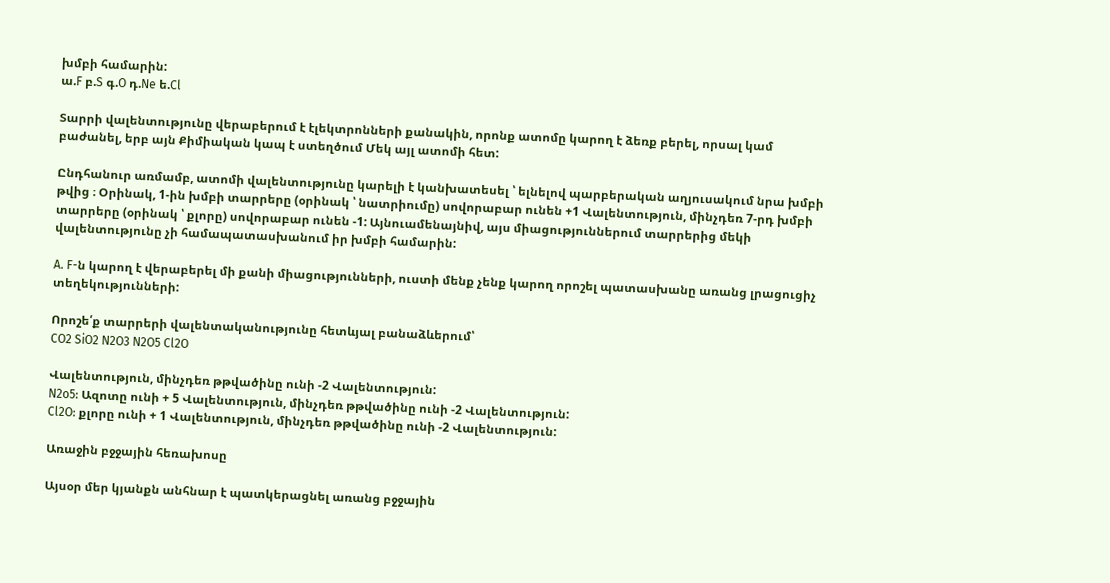խմբի համարին:
ա.F բ.S գ.O դ.Ne ե.Cl

Տարրի վալենտությունը վերաբերում է էլեկտրոնների քանակին, որոնք ատոմը կարող է ձեռք բերել, որսալ կամ բաժանել, երբ այն Քիմիական կապ է ստեղծում Մեկ այլ ատոմի հետ:

Ընդհանուր առմամբ, ատոմի վալենտությունը կարելի է կանխատեսել ՝ ելնելով պարբերական աղյուսակում նրա խմբի թվից ։ Օրինակ, 1-ին խմբի տարրերը (օրինակ ՝ նատրիումը) սովորաբար ունեն +1 Վալենտություն, մինչդեռ 7-րդ խմբի տարրերը (օրինակ ՝ քլորը) սովորաբար ունեն -1: Այնուամենայնիվ, այս միացություններում տարրերից մեկի վալենտությունը չի համապատասխանում իր խմբի համարին:

A. F-ն կարող է վերաբերել մի քանի միացությունների, ուստի մենք չենք կարող որոշել պատասխանը առանց լրացուցիչ տեղեկությունների:

Որոշե՛ք տարրերի վալենտականությունը հետևյալ բանաձևերում՝
CO2 SiO2 N2O3 N2O5 Cl2O

Վալենտություն, մինչդեռ թթվածինը ունի -2 Վալենտություն:
N2o5: Ազոտը ունի + 5 Վալենտություն, մինչդեռ թթվածինը ունի -2 Վալենտություն:
Cl2O: քլորը ունի + 1 Վալենտություն, մինչդեռ թթվածինը ունի -2 Վալենտություն:

Առաջին բջջային հեռախոսը

Այսօր մեր կյանքն անհնար է պատկերացնել առանց բջջային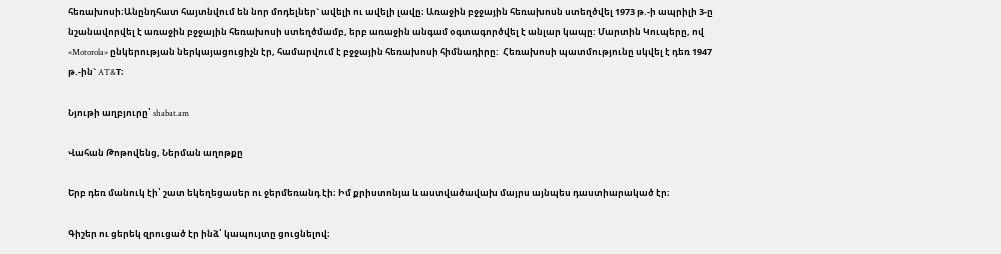հեռախոսի։Անընդհատ հայտնվում են նոր մոդելներ` ավելի ու ավելի լավը։ Առաջին բջջային հեռախոսն ստեղծվել 1973 թ.-ի ապրիլի 3-ը նշանավորվել է առաջին բջջային հեռախոսի ստեղծմամբ, երբ առաջին անգամ օգտագործվել է անլար կապը: Մարտին Կուպերը, ով «Motorola» ընկերության ներկայացուցիչն էր, համարվում է բջջային հեռախոսի հիմնադիրը:  Հեռախոսի պատմությունը սկվել է դեռ 1947 թ.-ին` AT&T։

Նյութի աղբյուրը՝ shabat.am

Վահան Թոթովենց, Ներման աղոթքը

Երբ դեռ մանուկ էի՝ շատ եկեղեցասեր ու ջերմեռանդ էի։ Իմ քրիստոնյա և աստվածավախ մայրս այնպես դաստիարակած էր։

Գիշեր ու ցերեկ զրուցած էր ինձ՝ կապույտը ցուցնելով։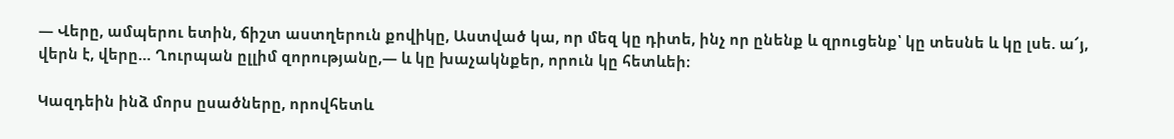— Վերը, ամպերու ետին, ճիշտ աստղերուն քովիկը, Աստված կա, որ մեզ կը դիտե, ինչ որ ընենք և զրուցենք՝ կը տեսնե և կը լսե. ա՜յ, վերն է, վերը… Ղուրպան ըլլիմ զորությանը,— և կը խաչակնքեր, որուն կը հետևեի։

Կազդեին ինձ մորս ըսածները, որովհետև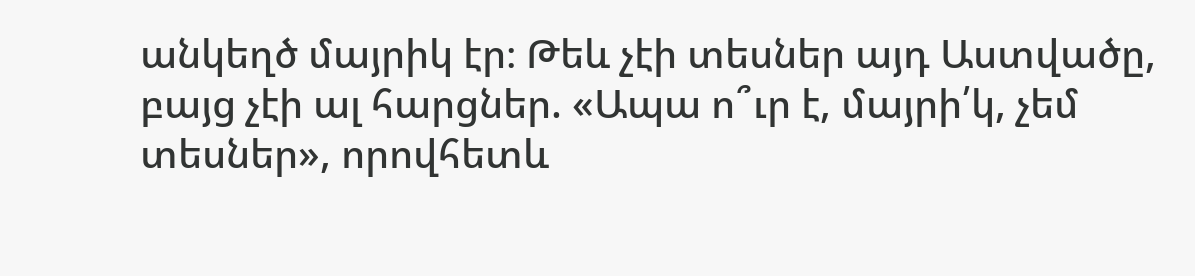անկեղծ մայրիկ էր։ Թեև չէի տեսներ այդ Աստվածը, բայց չէի ալ հարցներ. «Ապա ո՞ւր է, մայրի՛կ, չեմ տեսներ», որովհետև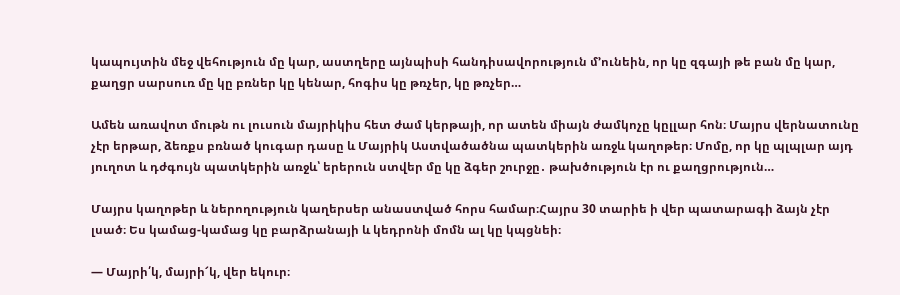կապույտին մեջ վեհություն մը կար, աստղերը այնպիսի հանդիսավորություն մ՚ունեին, որ կը զգայի թե բան մը կար, քաղցր սարսուռ մը կը բռներ կը կենար, հոգիս կը թռչեր, կը թռչեր…

Ամեն առավոտ մութն ու լուսուն մայրիկիս հետ ժամ կերթայի, որ ատեն միայն ժամկոչը կըլլար հոն։ Մայրս վերնատունը չէր երթար, ձեռքս բռնած կուգար դասը և Մայրիկ Աստվածածնա պատկերին առջև կաղոթեր։ Մոմը, որ կը պլպլար այդ յուղոտ և դժգույն պատկերին առջև՝ երերուն ստվեր մը կը ձգեր շուրջը․ թախծություն էր ու քաղցրություն…

Մայրս կաղոթեր և ներողություն կաղերսեր անաստված հորս համար։Հայրս 30 տարիե ի վեր պատարագի ձայն չէր լսած։ Ես կամաց-կամաց կը բարձրանայի և կեդրոնի մոմն ալ կը կպցնեի։

— Մայրի՛կ, մայրի՜կ, վեր եկուր։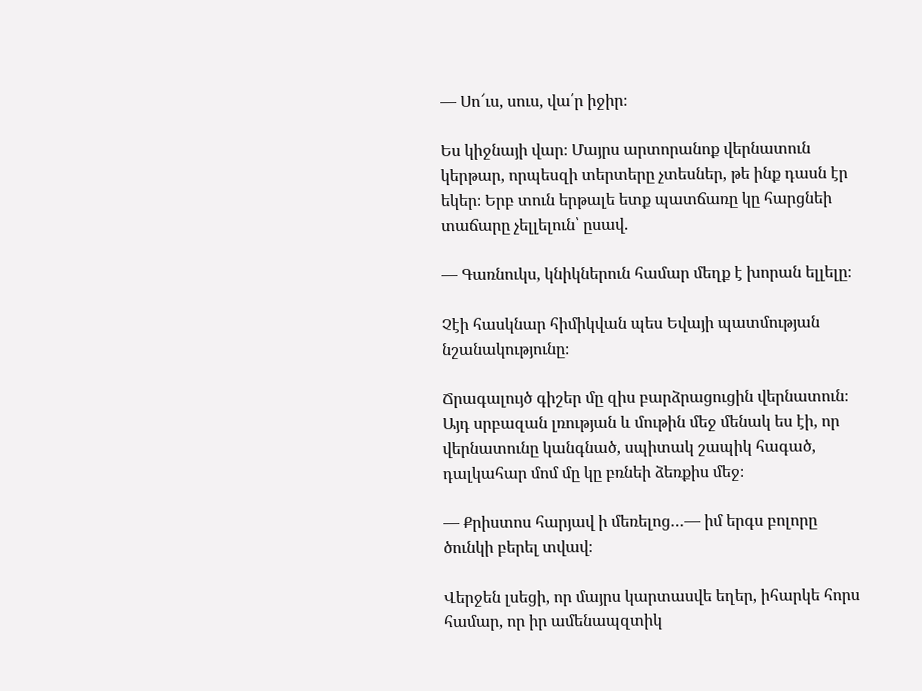— Սո՜ւս, սուս, վա՛ր իջիր։

Ես կիջնայի վար։ Մայրս արտորանոք վերնատուն կերթար, որպեսզի տերտերը չտեսներ, թե ինք դասն էր եկեր։ Երբ տուն երթալե ետք պատճառը կը հարցնեի տաճարը չելլելուն՝ ըսավ.

— Գառնուկս, կնիկներուն համար մեղք է խորան ելլելը։

Չէի հասկնար հիմիկվան պես Եվայի պատմության նշանակությունը։

Ճրագալույծ գիշեր մը զիս բարձրացուցին վերնատուն։ Այդ սրբազան լռության և մութին մեջ մենակ ես էի, որ վերնատունը կանգնած, սպիտակ շապիկ հագած, դալկահար մոմ մը կը բռնեի ձեռքիս մեջ։

— Քրիստոս հարյավ ի մեռելոց…— իմ երգս բոլորը ծունկի բերել տվավ։

Վերջեն լսեցի, որ մայրս կարտասվե եղեր, իհարկե հորս համար, որ իր ամենապզտիկ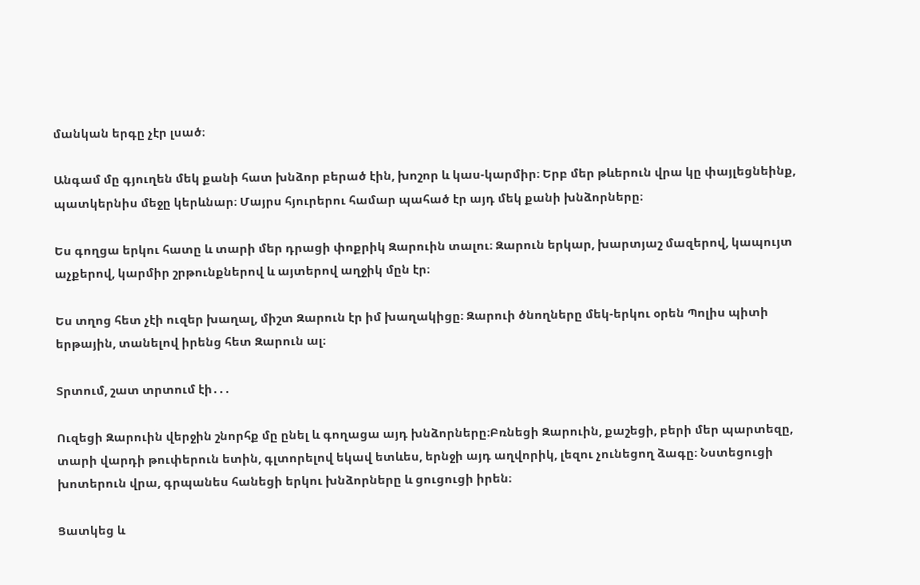մանկան երգը չէր լսած։

Անգամ մը գյուղեն մեկ քանի հատ խնձոր բերած էին, խոշոր և կաս-կարմիր։ Երբ մեր թևերուն վրա կը փայլեցնեինք, պատկերնիս մեջը կերևնար։ Մայրս հյուրերու համար պահած էր այդ մեկ քանի խնձորները։

Ես գողցա երկու հատը և տարի մեր դրացի փոքրիկ Զարուին տալու։ Զարուն երկար, խարտյաշ մազերով, կապույտ աչքերով, կարմիր շրթունքներով և այտերով աղջիկ մըն էր։

Ես տղոց հետ չէի ուզեր խաղալ, միշտ Զարուն էր իմ խաղակիցը։ Զարուի ծնողները մեկ-երկու օրեն Պոլիս պիտի երթային, տանելով իրենց հետ Զարուն ալ։

Տրտում, շատ տրտում էի․․․

Ուզեցի Զարուին վերջին շնորհք մը ընել և գողացա այդ խնձորները։Բռնեցի Զարուին, քաշեցի, բերի մեր պարտեզը, տարի վարդի թուփերուն ետին, գլտորելով եկավ ետևես, երնջի այդ աղվորիկ, լեզու չունեցող ձագը։ Նստեցուցի խոտերուն վրա, գրպանես հանեցի երկու խնձորները և ցուցուցի իրեն։

Ցատկեց և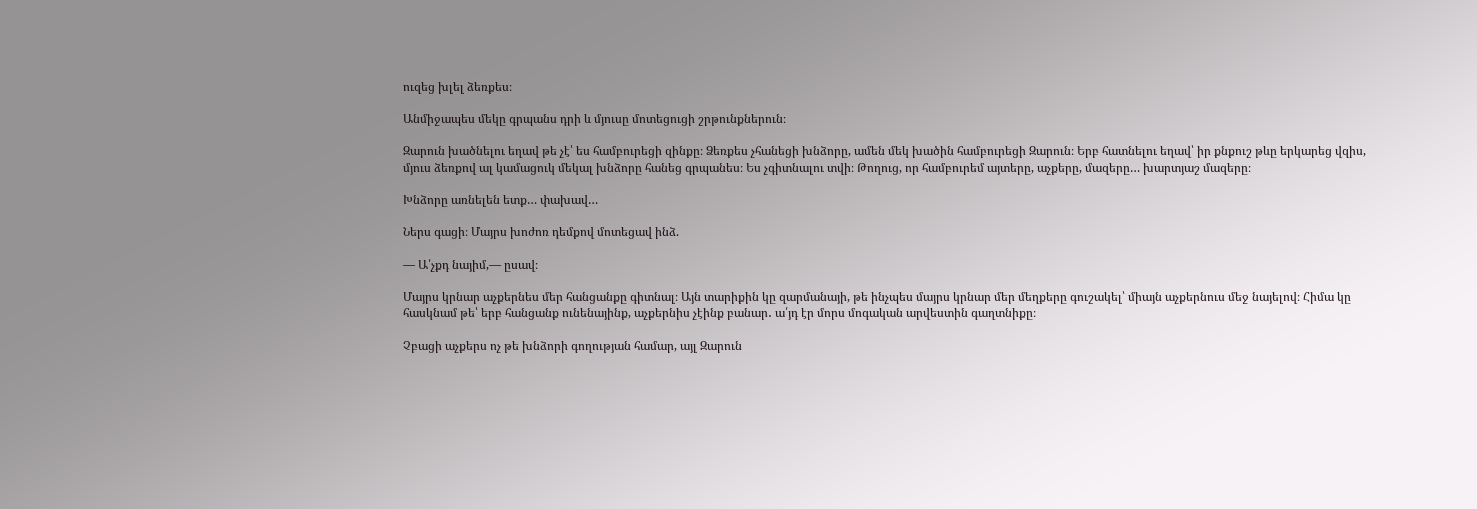ուզեց խլել ձեռքես։

Անմիջապես մեկը գրպանս դրի և մյուսը մոտեցուցի շրթունքներուն։

Զարուն խածնելու եղավ թե չէ՝ ես համբուրեցի զինքը։ Ձեռքես չհանեցի խնձորը, ամեն մեկ խածին համբուրեցի Զարուն։ Երբ հատնելու եղավ՝ իր քնքուշ թևը երկարեց վզիս, մյուս ձեռքով ալ կամացուկ մեկալ խնձորը հանեց գրպանես։ Ես չգիտնալու տվի։ Թողուց, որ համբուրեմ այտերը, աչքերը, մազերը… խարտյաշ մազերը։

Խնձորը առնելեն ետք… փախավ…

Ներս գացի։ Մայրս խոժոռ դեմքով մոտեցավ ինձ.

— Ա՛չքդ նայիմ,— ըսավ։

Մայրս կրնար աչքերնես մեր հանցանքը գիտնալ։ Այն տարիքին կը զարմանայի, թե ինչպես մայրս կրնար մեր մեղքերը գուշակել՝ միայն աչքերնուս մեջ նայելով։ Հիմա կը հասկնամ թե՝ երբ հանցանք ունենայինք, աչքերնիս չէինք բանար․ ա՛յդ էր մորս մոգական արվեստին գաղտնիքը։

Չբացի աչքերս ոչ թե խնձորի գողության համար, այլ Զարուն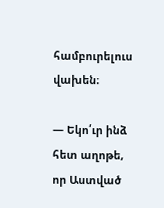համբուրելուս վախեն։

— Եկո՛ւր ինձ հետ աղոթե, որ Աստված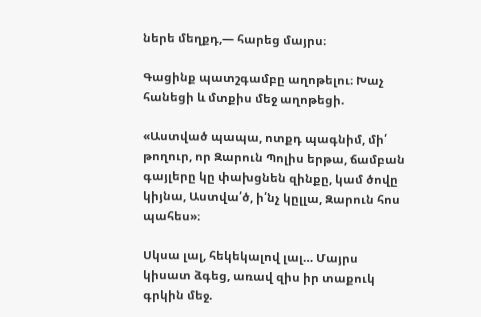ներե մեղքդ,— հարեց մայրս։

Գացինք պատշգամբը աղոթելու։ Խաչ հանեցի և մտքիս մեջ աղոթեցի.

«Աստված պապա, ոտքդ պագնիմ, մի՛ թողուր, որ Զարուն Պոլիս երթա, ճամբան գայլերը կը փախցնեն զինքը, կամ ծովը կիյնա, Աստվա՛ծ, ի՛նչ կըլլա, Զարուն հոս պահես»։

Սկսա լալ, հեկեկալով լալ… Մայրս կիսատ ձգեց, առավ զիս իր տաքուկ գրկին մեջ.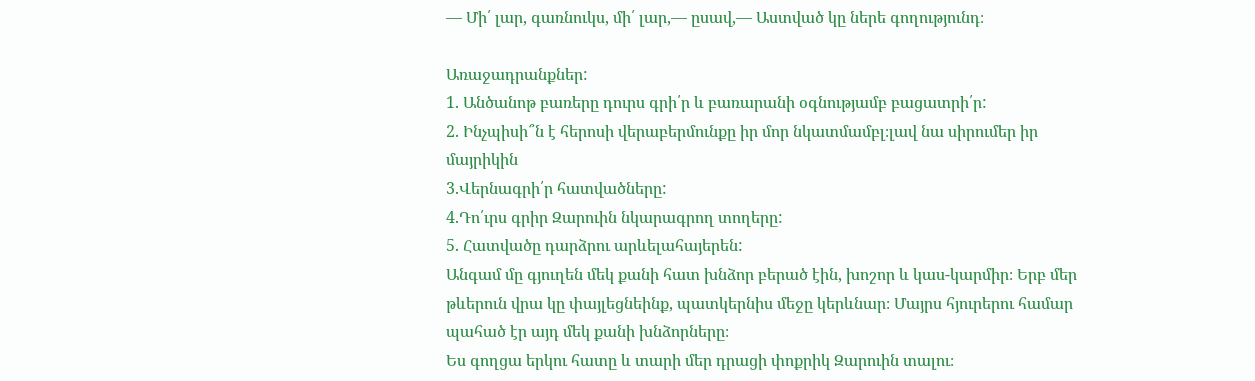— Մի՛ լար, գառնուկս, մի՛ լար,— ըսավ,— Աստված կը ներե գողությունդ։

Առաջադրանքներ:
1. Անծանոթ բառերը դուրս գրի՛ր և բառարանի օգնությամբ բացատրի՛ր:
2. Ինչպիսի՞ն է հերոսի վերաբերմունքը իր մոր նկատմամբլ։լավ նա սիրումեր իր մայրիկին
3.Վերնագրի՛ր հատվածները:
4.Դո՛ւրս գրիր Զարուին նկարագրող տողերը:
5. Հատվածը դարձրու արևելահայերեն:
Անգամ մը գյուղեն մեկ քանի հատ խնձոր բերած էին, խոշոր և կաս-կարմիր։ Երբ մեր թևերուն վրա կը փայլեցնեինք, պատկերնիս մեջը կերևնար։ Մայրս հյուրերու համար պահած էր այդ մեկ քանի խնձորները։
Ես գողցա երկու հատը և տարի մեր դրացի փոքրիկ Զարուին տալու։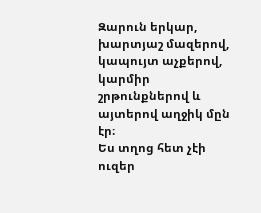Զարուն երկար, խարտյաշ մազերով, կապույտ աչքերով, կարմիր շրթունքներով և այտերով աղջիկ մըն էր։
Ես տղոց հետ չէի ուզեր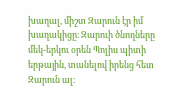խաղալ, միշտ Զարուն էր իմ խաղակիցը։ Զարուի ծնողները մեկ-երկու օրեն Պոլիս պիտի երթային, տանելով իրենց հետ Զարուն ալ։